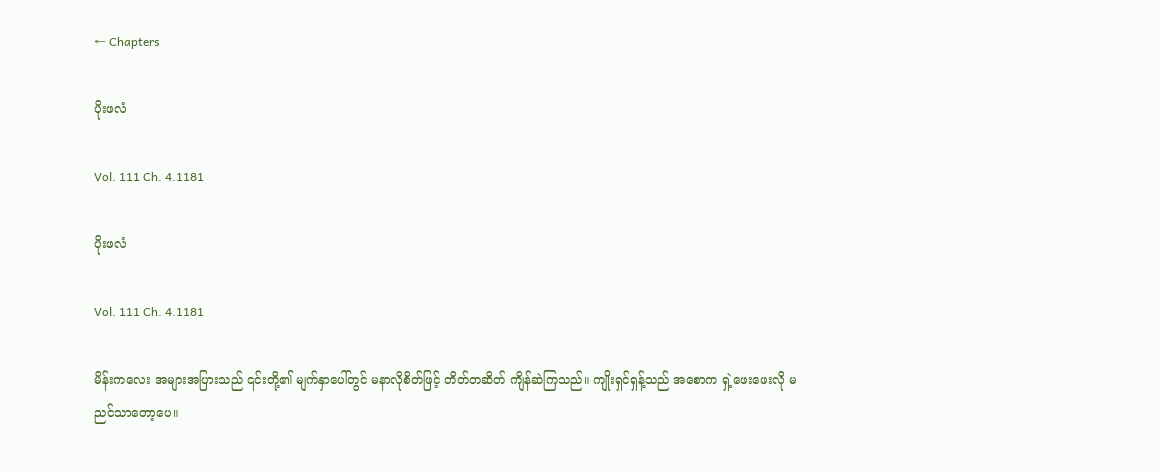← Chapters

ပိုးဖလံ

Vol. 111 Ch. 4.1181

ပိုးဖလံ

Vol. 111 Ch. 4.1181

မိန်းကလေး အများအပြားသည် ၎င်းတို့၏ မျက်နှာပေါ်တွင် မနာလိုစိတ်ဖြင့် တိတ်တဆိတ် ကျိန်ဆဲကြသည်။ ကျိုးရှင်ရှန့်သည် အစောက ရှဲ့ဖေးဖေးလို မညင်သာတော့ပေ။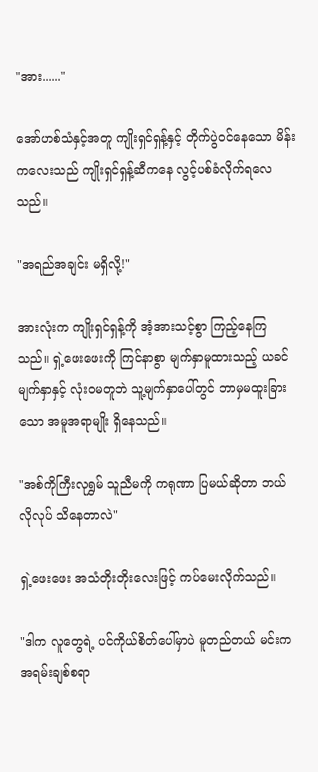"အား......"

အော်ဟစ်သံနှင့်အတူ ကျိုးရှင်ရှန့်နှင့် တိုက်ပွဲဝင်နေသော မိန်းကလေးသည် ကျိုးရှင်ရှန့်ဆီကနေ လွင့်ပစ်ခံလိုက်ရလေသည်။

"အရည်အချင်း မရှိလို့!"

အားလုံးက ကျိုးရှင်ရှန့်ကို အံ့အားသင့်စွာ ကြည့်နေကြသည်။ ရှဲ့ဖေးဖေးကို ကြင်နာစွာ မျက်နှာမူထားသည့် ယခင်မျက်နှာနှင့် လုံးဝမတူဘဲ သူ့မျက်နှာပေါ်တွင် ဘာမှမထူးခြားသော အမူအရာမျိုး ရှိနေသည်။

"အစ်ကိုကြီးလုရွှမ် သူညီမကို ကရုဏာ ပြမယ်ဆိုတာ ဘယ်လိုလုပ် သိနေတာလဲ"

ရှဲ့ဖေးဖေး အသံတိုးတိုးလေးဖြင့် ကပ်မေးလိုက်သည်။

"ဒါက လူတွေရဲ့ ပင်ကိုယ်စိတ်ပေါ်မှာပဲ မူတည်တယ် မင်းက အရမ်းချစ်စရာ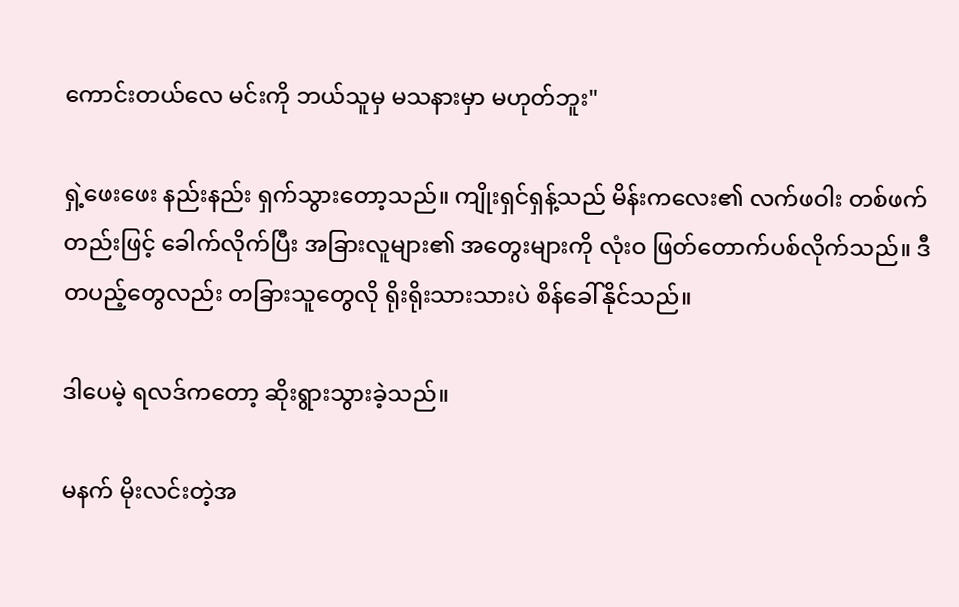ကောင်းတယ်လေ မင်းကို ဘယ်သူမှ မသနားမှာ မဟုတ်ဘူး"

ရှဲ့ဖေးဖေး နည်းနည်း ရှက်သွားတော့သည်။ ကျိုးရှင်ရှန့်သည် မိန်းကလေး၏ လက်ဖဝါး တစ်ဖက်တည်းဖြင့် ခေါက်လိုက်ပြီး အခြားလူများ၏ အတွေးများကို လုံးဝ ဖြတ်တောက်ပစ်လိုက်သည်။ ဒီတပည့်တွေလည်း တခြားသူတွေလို ရိုးရိုးသားသားပဲ စိန်ခေါ်နိုင်သည်။

ဒါပေမဲ့ ရလဒ်ကတော့ ဆိုးရွားသွားခဲ့သည်။

မနက် မိုးလင်းတဲ့အ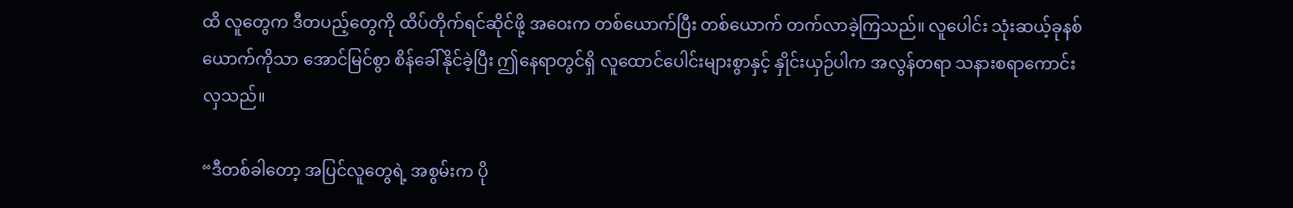ထိ လူတွေက ဒီတပည့်တွေကို ထိပ်တိုက်ရင်ဆိုင်ဖို့ အဝေးက တစ်ယောက်ပြီး တစ်ယောက် တက်လာခဲ့ကြသည်။ လူပေါင်း သုံးဆယ့်ခုနစ်ယောက်ကိုသာ အောင်မြင်စွာ စိန်ခေါ်နိုင်ခဲ့ပြီး ဤနေရာတွင်ရှိ လူထောင်ပေါင်းများစွာနှင့် နှိုင်းယှဉ်ပါက အလွန်တရာ သနားစရာကောင်းလှသည်။

“ဒီတစ်ခါတော့ အပြင်လူတွေရဲ့ အစွမ်းက ပို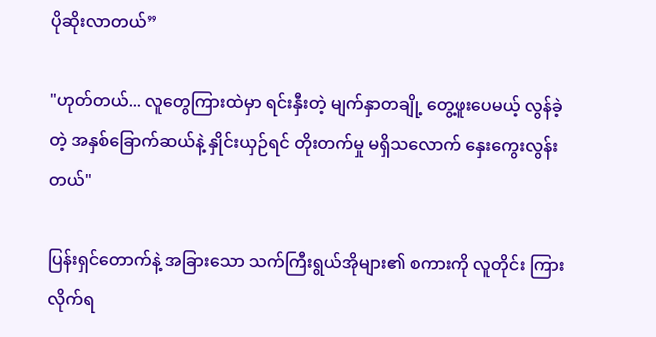ပိုဆိုးလာတယ်”

"ဟုတ်တယ်... လူတွေကြားထဲမှာ ရင်းနှီးတဲ့ မျက်နှာတချို့ တွေ့ဖူးပေမယ့် လွန်ခဲ့တဲ့ အနှစ်ခြောက်ဆယ်နဲ့ နှိုင်းယှဉ်ရင် တိုးတက်မှု မရှိသလောက် နှေးကွေးလွန်းတယ်"

ပြန်းရှင်တောက်နဲ့ အခြားသော သက်ကြီးရွယ်အိုများ၏ စကားကို လူတိုင်း ကြားလိုက်ရ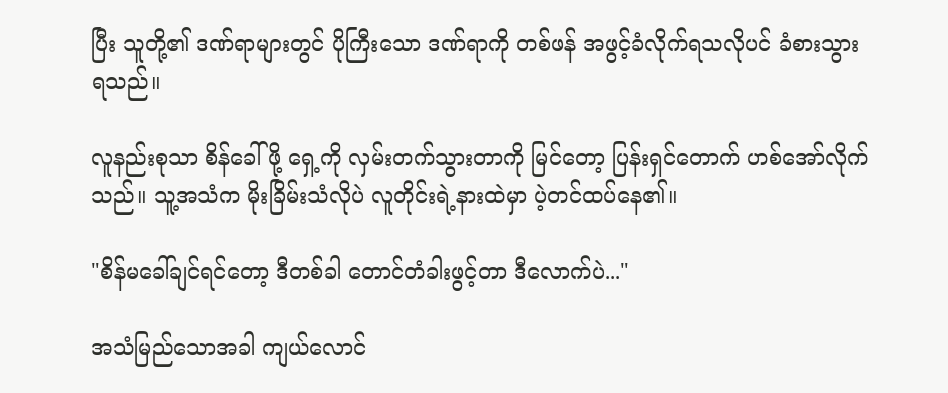ပြီး သူတို့၏ ဒဏ်ရာများတွင် ပိုကြီးသော ဒဏ်ရာကို တစ်ဖန် အဖွင့်ခံလိုက်ရသလိုပင် ခံစားသွားရသည်။

လူနည်းစုသာ စိန်ခေါ်ဖို့ ရှေ့ကို လှမ်းတက်သွားတာကို မြင်တော့ ပြန်းရှင်တောက် ဟစ်အော်လိုက်သည်။ သူ့အသံက မိုးခြိမ်းသံလိုပဲ လူတိုင်းရဲ့နားထဲမှာ ပဲ့တင်ထပ်နေ၏။

"စိန်မခေါ်ချင်ရင်တော့ ဒီတစ်ခါ တောင်တံခါးဖွင့်တာ ဒီလောက်ပဲ..."

အသံမြည်သောအခါ ကျယ်လောင်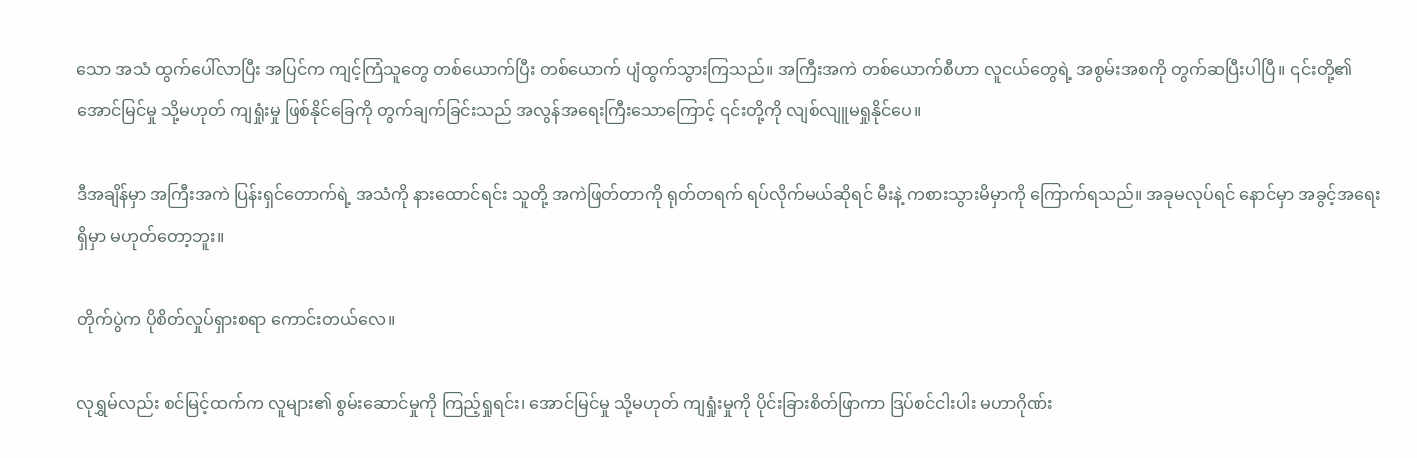သော အသံ ထွက်ပေါ်လာပြီး အပြင်က ကျင့်ကြံသူတွေ တစ်ယောက်ပြီး တစ်ယောက် ပျံထွက်သွားကြသည်။ အကြီးအကဲ တစ်ယောက်စီဟာ လူငယ်တွေရဲ့ အစွမ်းအစကို တွက်ဆပြီးပါပြီ။ ၎င်းတို့၏ အောင်မြင်မှု သို့မဟုတ် ကျရှုံးမှု ဖြစ်နိုင်ခြေကို တွက်ချက်ခြင်းသည် အလွန်အရေးကြီးသောကြောင့် ၎င်းတို့ကို လျစ်လျူမရှုနိုင်ပေ။

ဒီအချိန်မှာ အကြီးအကဲ ပြန်းရှင်တောက်ရဲ့ အသံကို နားထောင်ရင်း သူတို့ အကဲဖြတ်တာကို ရုတ်တရက် ရပ်လိုက်မယ်ဆိုရင် မီးနဲ့ ကစားသွားမိမှာကို ကြောက်ရသည်။ အခုမလုပ်ရင် နောင်မှာ အခွင့်အရေးရှိမှာ မဟုတ်တော့ဘူး။

တိုက်ပွဲက ပိုစိတ်လှုပ်ရှားစရာ ကောင်းတယ်လေ။

လုရွှမ်လည်း စင်မြင့်ထက်က လူများ၏ စွမ်းဆောင်မှုကို ကြည့်ရှုရင်း၊ အောင်မြင်မှု သို့မဟုတ် ကျရှုံးမှုကို ပိုင်းခြားစိတ်ဖြာကာ ဒြပ်စင်ငါးပါး မဟာဂိုဏ်း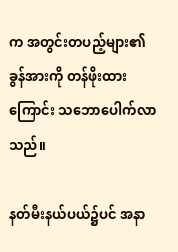က အတွင်းတပည့်များ၏ ခွန်အားကို တန်ဖိုးထားကြောင်း သဘောပေါက်လာသည်။

နတ်မီးနယ်ပယ်၌ပင် အနာ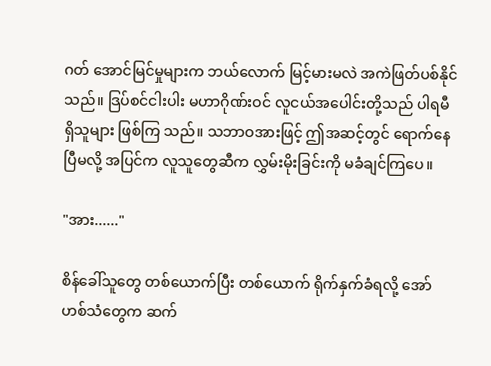ဂတ် အောင်မြင်မှုများက ဘယ်လောက် မြင့်မားမလဲ အကဲဖြတ်ပစ်နိုင်သည်။ ဒြပ်စင်ငါးပါး မဟာဂိုဏ်းဝင် လူငယ်အပေါင်းတို့သည် ပါရမီရှိသူများ ဖြစ်ကြ သည်။ သဘာဝအားဖြင့် ဤအဆင့်တွင် ရောက်နေပြီမလို့ အပြင်က လူသူတွေဆီက လွှမ်းမိုးခြင်းကို မခံချင်ကြပေ။

"အား......"

စိန်ခေါ်သူတွေ တစ်ယောက်ပြီး တစ်ယောက် ရိုက်နှက်ခံရလို့ အော်ဟစ်သံတွေက ဆက်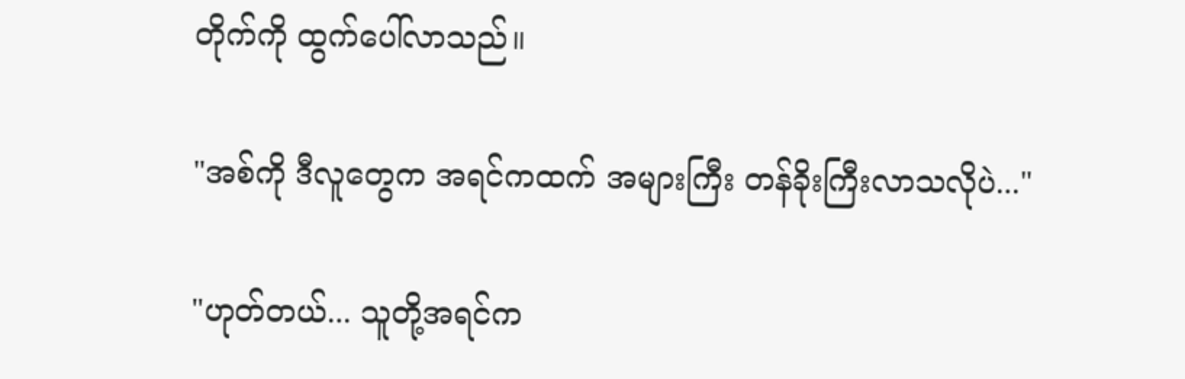တိုက်ကို ထွက်ပေါ်လာသည်။

"အစ်ကို ဒီလူတွေက အရင်ကထက် အများကြီး တန်ခိုးကြီးလာသလိုပဲ..."

"ဟုတ်တယ်... သူတို့အရင်က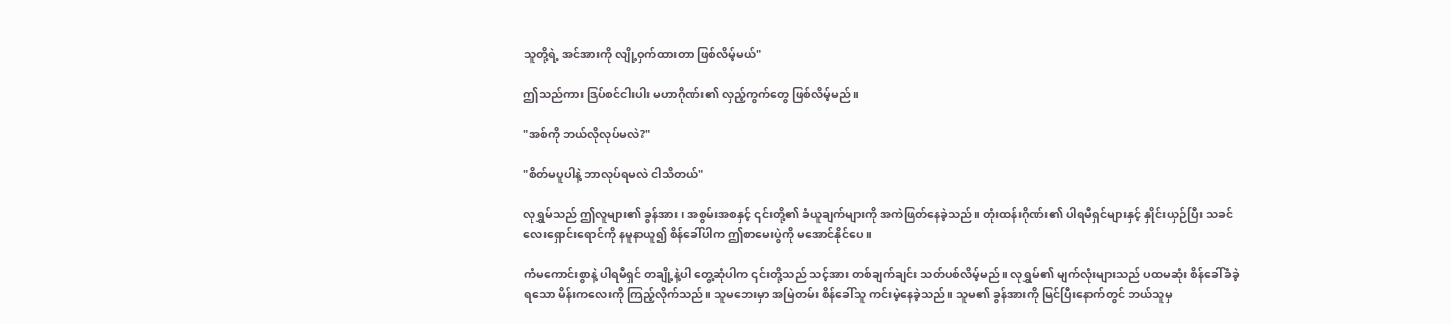သူတို့ရဲ့ အင်အားကို လျို့ဝှက်ထားတာ ဖြစ်လိမ့်မယ်"

ဤသည်ကား ဒြပ်စင်ငါးပါး မဟာဂိုဏ်း၏ လှည့်ကွက်တွေ ဖြစ်လိမ့်မည်။

"အစ်ကို ဘယ်လိုလုပ်မလဲ?"

"စိတ်မပူပါနဲ့ ဘာလုပ်ရမလဲ ငါသိတယ်"

လုရွှမ်သည် ဤလူများ၏ ခွန်အား၊ အစွမ်းအစနှင့် ၎င်းတို့၏ ခံယူချက်များကို အကဲဖြတ်နေခဲ့သည်။ တုံးထန်းဂိုဏ်း၏ ပါရမီရှင်များနှင့် နှိုင်းယှဉ်ပြီး သခင်လေးရှောင်းရောင်ကို နမူနာယူ၍ စိန်ခေါ်ပါက ဤစာမေးပွဲကို မအောင်နိုင်ပေ။

ကံမကောင်းစွာနဲ့ ပါရမီရှင် တချို့နဲ့ပါ တွေ့ဆုံပါက ၎င်းတို့သည် သင့်အား တစ်ချက်ချင်း သတ်ပစ်လိမ့်မည်။ လုရွှမ်၏ မျက်လုံးများသည် ပထမဆုံး စိန်ခေါ်ခံခဲ့ရသော မိန်းကလေးကို ကြည့်လိုက်သည်။ သူမဘေးမှာ အမြဲတမ်း စိန်ခေါ်သူ ကင်းမဲ့နေခဲ့သည်။ သူမ၏ ခွန်အားကို မြင်ပြီးနောက်တွင် ဘယ်သူမှ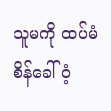သူမကို ထပ်မံ စိန်ခေါ်ဝံ့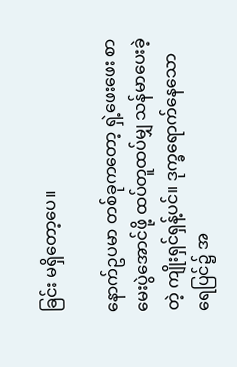ခြင်း မရှိတော့ပေ။

နောက်ဥပမာ တစ်ခုကတော့ ရှဲ့ဖေးဖေး စာမေးပွဲအောင်ဖို့ ထပ်တူထပ်မျှ သန်မာပေးခဲ့တဲ့ ကျိုးရှင်ရှန့်ပင်။ ဒုက္ခရောက်နေသော ရေပြင်၌ အ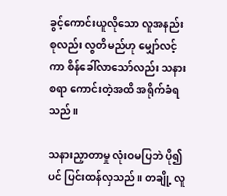ခွင့်ကောင်းယူလိုသော လူအနည်းစုလည်း လွတိမည်ဟု မျှော်လင့်ကာ စိန်ခေါ်လာသော်လည်း သနားစရာ ကောင်းတဲ့အထိ အရိုက်ခံရသည်။

သနားညှာတာမှု လုံးဝမပြဘဲ ပို၍ပင် ပြင်းထန်လှသည်။ တချို့ လူ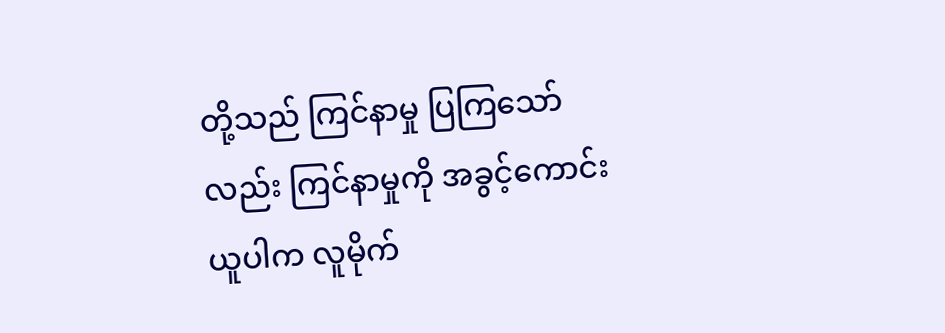တို့သည် ကြင်နာမှု ပြကြသော်လည်း ကြင်နာမှုကို အခွင့်ကောင်းယူပါက လူမိုက်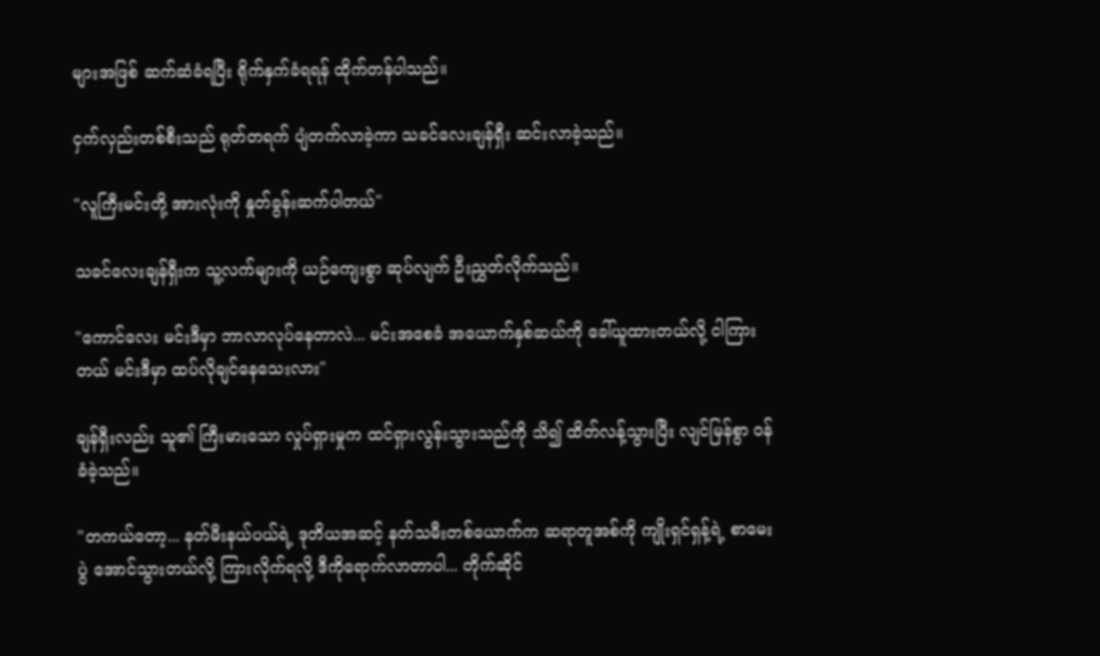များအဖြစ် ဆက်ဆံခံရပြီး ရိုက်နှက်ခံရရန် ထိုက်တန်ပါသည်။

ငှက်လှည်းတစ်စီးသည် ရုတ်တရက် ပျံတက်လာခဲ့ကာ သခင်လေးချန်ရှီး ဆင်းလာခဲ့သည်။

"လူကြီးမင်းတို့ အားလုံးကို နှုတ်ခွန်းဆက်ပါတယ်"

သခင်လေးချန်ရှီးက သူ့လက်များကို ယဉ်ကျေးစွာ ဆုပ်လျက် ဦးညွှတ်လိုက်သည်။

"ကောင်လေး မင်းဒီမှာ ဘာလာလုပ်နေတာလဲ... မင်းအစေခံ အယောက်နှစ်ဆယ်ကို ခေါ်ယူထားတယ်လို့ ငါကြားတယ် မင်းဒီမှာ ထပ်လိုချင်နေသေးလား"

ချန်ရှီးလည်း သူ၏ ကြီးမားသော လှုပ်ရှားမှုက ထင်ရှားလွန်းသွားသည်ကို သိ၍ ထိတ်လန့်သွားပြီး လျင်မြန်စွာ ဝန်ခံခဲ့သည်။

"တကယ်တော့... နတ်မီးနယ်ပယ်ရဲ့ ဒုတိယအဆင့် နတ်သမီးတစ်ယောက်က ဆရာတူအစ်ကို ကျိုးရှင်ရှန့်ရဲ့ စာမေးပွဲ အောင်သွားတယ်လို့ ကြားလိုက်ရလို့ ဒီကိုရောက်လာတာပါ... တိုက်ဆိုင်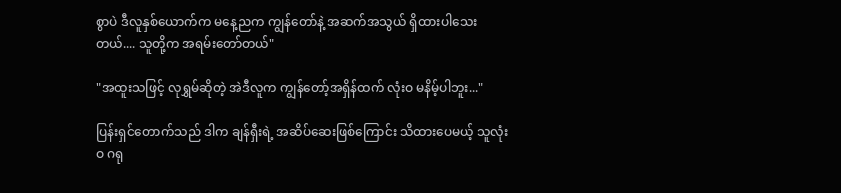စွာပဲ ဒီလူနှစ်ယောက်က မနေ့ညက ကျွန်တော်နဲ့ အဆက်အသွယ် ရှိထားပါသေးတယ်.... သူတို့က အရမ်းတော်တယ်"

"အထူးသဖြင့် လုရွှမ်ဆိုတဲ့ အဲဒီလူက ကျွန်တော့်အရှိန်ထက် လုံးဝ မနိမ့်ပါဘူး..."

ပြန်းရှင်တောက်သည် ဒါက ချန်ရှီးရဲ့ အဆိပ်ဆေးဖြစ်ကြောင်း သိထားပေမယ့် သူလုံးဝ ဂရု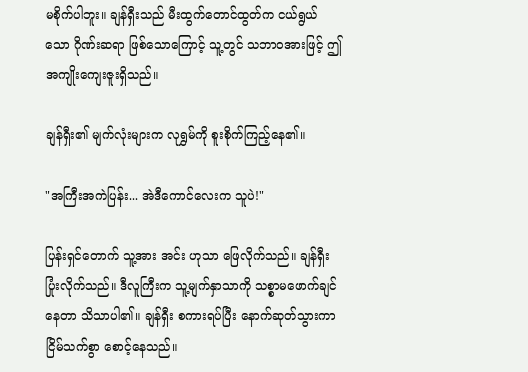မစိုက်ပါဘူး။ ချန်ရှီးသည် မီးထွက်တောင်ထွတ်က ငယ်ရွယ်သော ဂိုဏ်းဆရာ ဖြစ်သောကြောင့် သူ့တွင် သဘာဝအားဖြင့် ဤအကျိုးကျေးဇူးရှိသည်။

ချန်ရှီး၏ မျက်လုံးများက လုရွှမ်ကို စူးစိုက်ကြည့်နေ၏။

"အကြီးအကဲပြန်း... အဲဒီကောင်လေးက သူပဲ!"

ပြန်းရှင်တောက် သူ့အား အင်း ဟုသာ ဖြေလိုက်သည်။ ချန်ရှီး ပြုံးလိုက်သည်။ ဒီလူကြီးက သူ့မျက်နှာသာကို သစ္စာမဖောက်ချင်နေတာ သိသာပါ၏။ ချန်ရှီး စကားရပ်ပြီး နောက်ဆုတ်သွားကာ ငြိမ်သက်စွာ စောင့်နေသည်။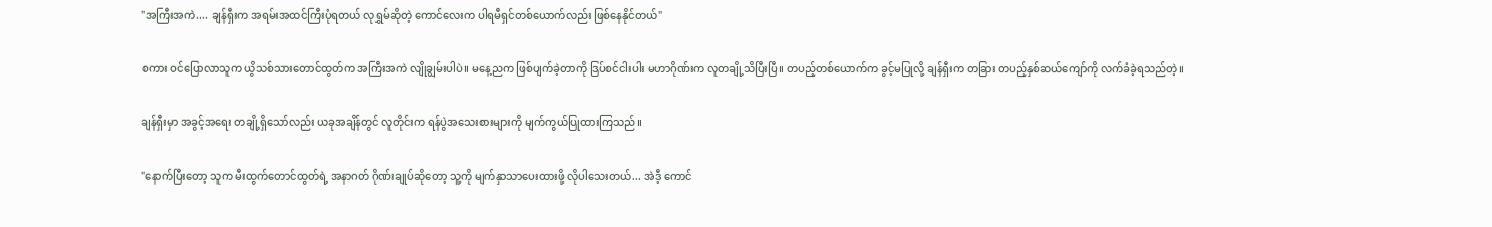"အကြီးအကဲ.... ချန်ရှီးက အရမ်းအထင်ကြီးပုံရတယ် လုရွှမ်ဆိုတဲ့ ကောင်လေးက ပါရမီရှင်တစ်ယောက်လည်း ဖြစ်နေနိုင်တယ်"

စကား ဝင်ပြောလာသူက ယွိသစ်သားတောင်ထွတ်က အကြီးအကဲ လျိုချွမ်းပါပဲ။ မနေ့ညက ဖြစ်ပျက်ခဲ့တာကို ဒြပ်စင်ငါးပါး မဟာဂိုဏ်းက လူတချို့သိပြီးပြီ။ တပည့်တစ်ယောက်က ခွင့်မပြုလို့ ချန်ရှီးက တခြား တပည့်နှစ်ဆယ်ကျော်ကို လက်ခံခဲ့ရသည်တဲ့။

ချန်ရှီးမှာ အခွင့်အရေး တချို့ရှိသော်လည်း ယခုအချိန်တွင် လူတိုင်းက ရန်ပွဲအသေးစားများကို မျက်ကွယ်ပြုထားကြသည်။

"နောက်ပြီးတော့ သူက မီးထွက်တောင်ထွတ်ရဲ့ အနာဂတ် ဂိုဏ်းချုပ်ဆိုတော့ သူ့ကို မျက်နှာသာပေးထားဖို့ လိုပါသေးတယ်... အဲဒီ့ ကောင်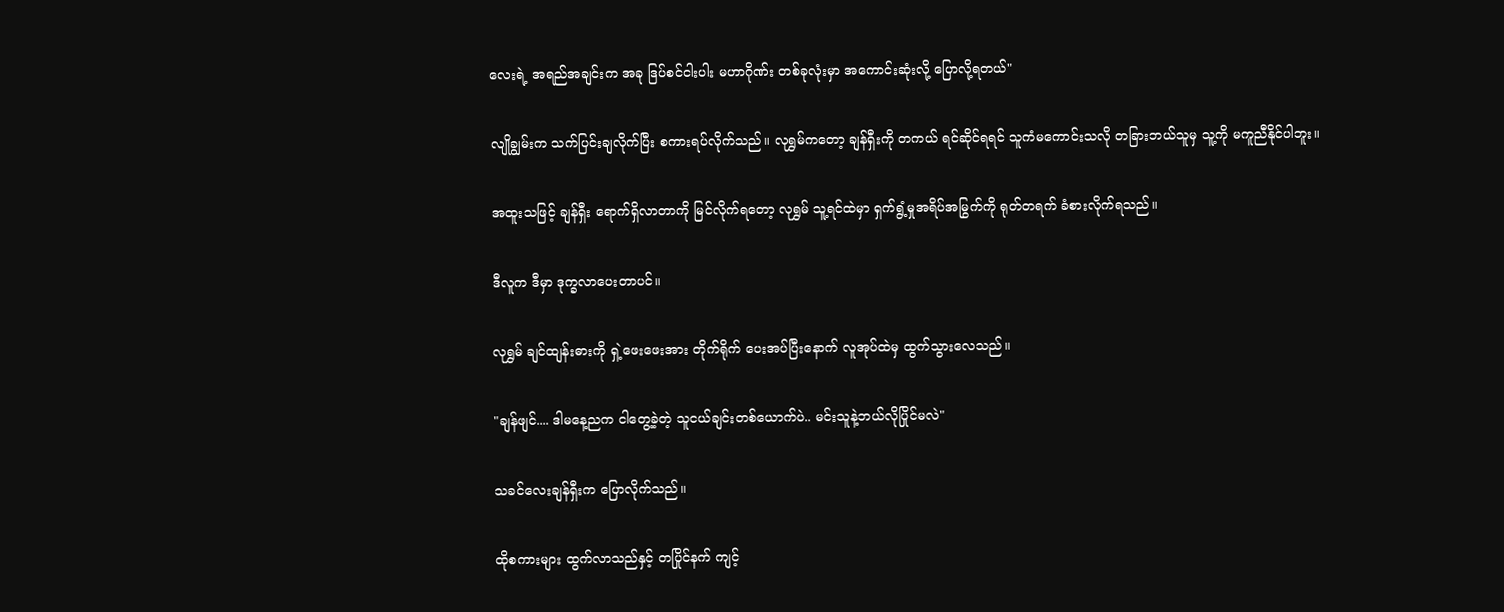လေးရဲ့ အရည်အချင်းက အခု ဒြပ်စင်ငါးပါး မဟာဂိုဏ်း တစ်ခုလုံးမှာ အကောင်းဆုံးလို့ ပြောလို့ရတယ်"

လျိုချွမ်းက သက်ပြင်းချလိုက်ပြီး စကားရပ်လိုက်သည်။ လုရွှမ်ကတော့ ချန်ရှီးကို တကယ် ရင်ဆိုင်ရရင် သူကံမကောင်းသလို တခြားဘယ်သူမှ သူ့ကို မကူညီနိုင်ပါဘူး။

အထူးသဖြင့် ချန်ရှီး ရောက်ရှိလာတာကို မြင်လိုက်ရတော့ လုရွှမ် သူ့ရင်ထဲမှာ ရှက်ရွံ့မှုအရိပ်အမြွက်ကို ရုတ်တရက် ခံစားလိုက်ရသည်။

ဒီလူက ဒီမှာ ဒုက္ခလာပေးတာပင်။

လုရွှမ် ချင်ထျန်းဓားကို ရှဲ့ဖေးဖေးအား တိုက်ရိုက် ပေးအပ်ပြီးနောက် လူအုပ်ထဲမှ ထွက်သွားလေသည်။

"ချန်ဖျင်.... ဒါမနေ့ညက ငါတွေ့ခဲ့တဲ့ သူငယ်ချင်းတစ်ယောက်ပဲ.. မင်းသူနဲ့ဘယ်လိုပြိုင်မလဲ"

သခင်လေးချန်ရှီးက ပြောလိုက်သည်။

ထိုစကားများ ထွက်လာသည်နှင့် တပြိုင်နက် ကျင့်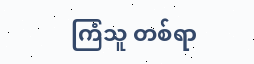ကြံသူ တစ်ရာ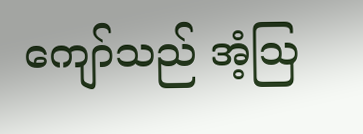ကျော်သည် အံ့ဩ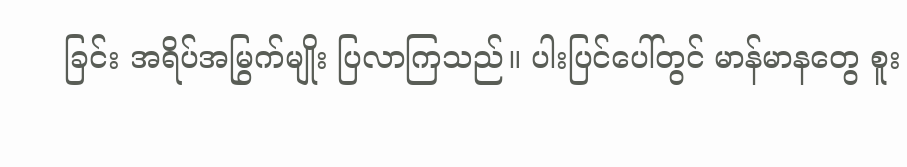ခြင်း အရိပ်အမြွက်မျိုး ပြလာကြသည်။ ပါးပြင်ပေါ်တွင် မာန်မာနတွေ စူး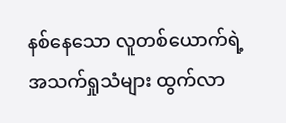နစ်နေသော လူတစ်ယောက်ရဲ့ အသက်ရှုသံများ ထွက်လာ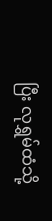ပြီး လုရွှမ်ထံသို့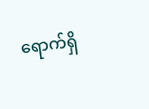ရောက်ရှိ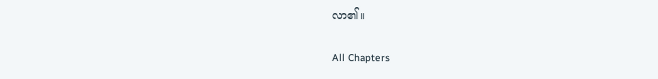လာ၏။

All Chapters